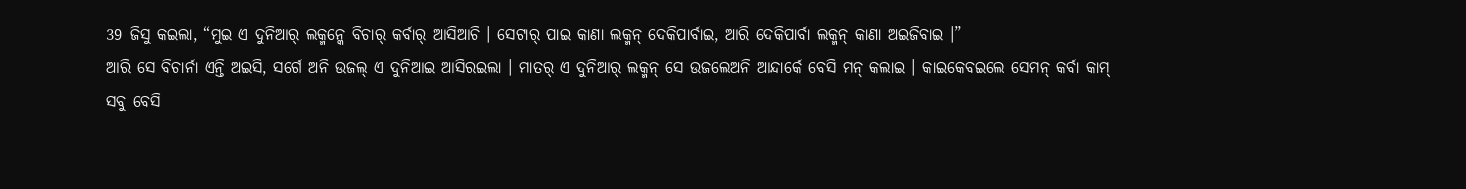39 ଜିସୁ କଇଲା, “ମୁଇ ଏ ଦୁନିଆର୍ ଲକ୍ମନ୍କେ ବିଚାର୍ କର୍ବାର୍ ଆସିଆଚି । ସେଟାର୍ ପାଇ କାଣା ଲକ୍ମନ୍ ଦେକିପାର୍ବାଇ, ଆରି ଦେକିପାର୍ବା ଲକ୍ମନ୍ କାଣା ଅଇଜିବାଇ ।”
ଆରି ସେ ବିଚାର୍ନା ଏନ୍ତି ଅଇସି, ସର୍ଗେ ଅନି ଉଜଲ୍ ଏ ଦୁନିଆଇ ଆସିରଇଲା । ମାତର୍ ଏ ଦୁନିଆର୍ ଲକ୍ମନ୍ ସେ ଉଜଲେଅନି ଆନ୍ଦାର୍କେ ବେସି ମନ୍ କଲାଇ । କାଇକେବଇଲେ ସେମନ୍ କର୍ବା କାମ୍ ସବୁ ବେସି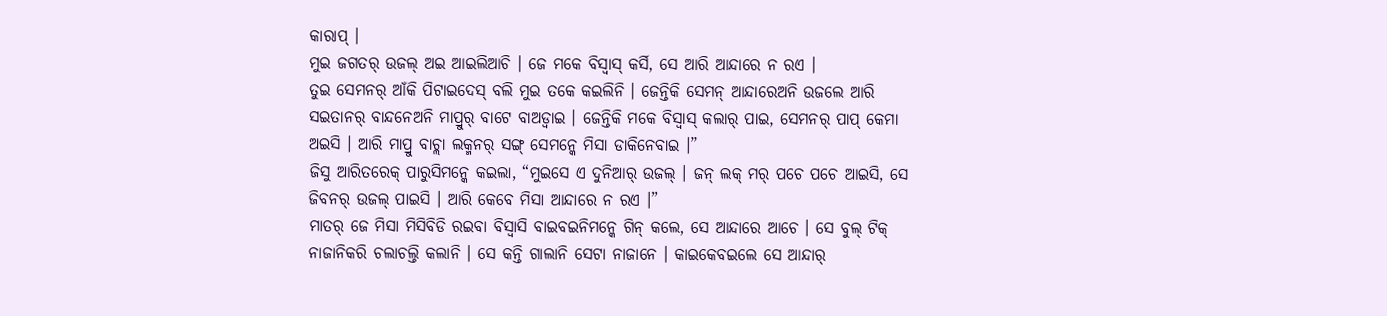କାରାପ୍ ।
ମୁଇ ଜଗତର୍ ଉଜଲ୍ ଅଇ ଆଇଲିଆଚି । ଜେ ମକେ ବିସ୍ବାସ୍ କର୍ସି, ସେ ଆରି ଆନ୍ଦାରେ ନ ରଏ ।
ତୁଇ ସେମନର୍ ଆଁକି ପିଟାଇଦେସ୍ ବଲି ମୁଇ ତକେ କଇଲିନି । ଜେନ୍ତିକି ସେମନ୍ ଆନ୍ଦାରେଅନି ଉଜଲେ ଆରି ସଇତାନର୍ ବାନ୍ଦନେଅନି ମାପ୍ରୁର୍ ବାଟେ ବାଅଡ୍ବାଇ । ଜେନ୍ତିକି ମକେ ବିସ୍ବାସ୍ କଲାର୍ ପାଇ, ସେମନର୍ ପାପ୍ କେମା ଅଇସି । ଆରି ମାପ୍ରୁ ବାଚ୍ଲା ଲକ୍ମନର୍ ସଙ୍ଗ୍ ସେମନ୍କେ ମିସା ଡାକିନେବାଇ ।”
ଜିସୁ ଆରିତରେକ୍ ପାରୁସିମନ୍କେ କଇଲା, “ମୁଇସେ ଏ ଦୁନିଆର୍ ଉଜଲ୍ । ଜନ୍ ଲକ୍ ମର୍ ପଚେ ପଚେ ଆଇସି, ସେ ଜିବନର୍ ଉଜଲ୍ ପାଇସି । ଆରି କେବେ ମିସା ଆନ୍ଦାରେ ନ ରଏ ।”
ମାତର୍ ଜେ ମିସା ମିସିବିଡି ରଇବା ବିସ୍ବାସି ବାଇବଇନିମନ୍କେ ଗିନ୍ କଲେ, ସେ ଆନ୍ଦାରେ ଆଚେ । ସେ ବୁଲ୍ ଟିକ୍ ନାଜାନିକରି ଚଲାଚଲ୍ତି କଲାନି । ସେ କନ୍ତି ଗାଲାନି ସେଟା ନାଜାନେ । କାଇକେବଇଲେ ସେ ଆନ୍ଦାର୍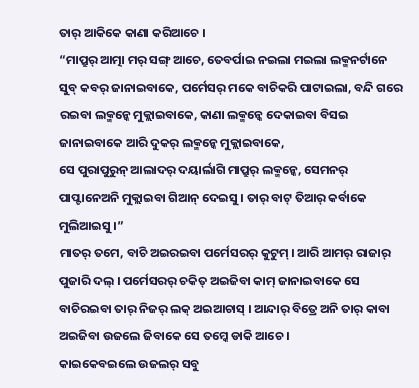ତାର୍ ଆକିକେ କାଣା କରିଆଚେ ।
“ମାପ୍ରୁର୍ ଆତ୍ମା ମର୍ ସଙ୍ଗ୍ ଆଚେ, ତେବର୍ପାଇ ନଇଲା ମଇଲା ଲକ୍ମନର୍ଟାନେ ସୁବ୍ କବର୍ ଜାନାଇବାକେ, ପର୍ମେସର୍ ମକେ ବାଚିକରି ପାଟାଇଲା, ବନ୍ଦି ଗରେ ରଇବା ଲକ୍ମନ୍କେ ମୁକ୍ଲାଇବାକେ, କାଣା ଲକ୍ମନ୍କେ ଦେକାଇବା ବିସଇ ଜାନାଇବାକେ ଆରି ଦୁକର୍ ଲକ୍ମନ୍କେ ମୁକ୍ଲାଇବାକେ,
ସେ ପୁରାପୁରୁନ୍ ଆଲାଦର୍ ଦୟାର୍ଲାଗି ମାପ୍ରୁର୍ ଲକ୍ମନ୍କେ, ସେମନର୍ ପାପ୍ଟାନେଅନି ମୁକ୍ଲାଇବା ଗିଆନ୍ ଦେଇସୁ । ତାର୍ ବାଟ୍ ତିଆର୍ କର୍ବାକେ ମୁଲିଆଇସୁ ।”
ମାତର୍ ତମେ, ବାଚି ଅଇରଇବା ପର୍ମେସରର୍ କୁଟୁମ୍ । ଆରି ଆମର୍ ରାଜାର୍ ପୁଜାରି ଦଲ୍ । ପର୍ମେସରର୍ ଚକିତ୍ ଅଇଜିବା କାମ୍ ଜାନାଇବାକେ ସେ ବାଚିରଇବା ତାର୍ ନିଜର୍ ଲକ୍ ଅଇଆଚାସ୍ । ଆନ୍ଦାର୍ ବିତ୍ରେ ଅନି ତାର୍ କାବା ଅଇଜିବା ଉଜଲେ ଜିବାକେ ସେ ତମ୍କେ ଡାକି ଆଚେ ।
କାଇକେବଇଲେ ଉଜଲର୍ ସବୁ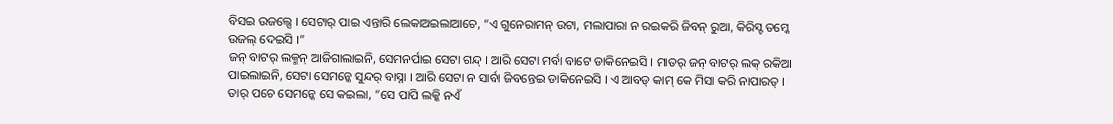ବିସଇ ଉଜଲ୍ସେ । ସେଟାର୍ ପାଇ ଏନ୍ତାରି ଲେକାଅଇଲାଆଚେ, “ଏ ଗୁନେରାମନ୍ ଉଟା, ମଲାପାରା ନ ରଇକରି ଜିବନ୍ ରୁଆ, କିରିସ୍ଟ ତମ୍କେ ଉଜଲ୍ ଦେଇସି ।”
ଜନ୍ ବାଟର୍ ଲକ୍ମନ୍ ଆଜିଗାଲାଇନି, ସେମନର୍ପାଇ ସେଟା ଗନ୍ଦ୍ । ଆରି ସେଟା ମର୍ବା ବାଟେ ଡାକିନେଇସି । ମାତର୍ ଜନ୍ ବାଟର୍ ଲକ୍ ରକିଆ ପାଇଲାଇନି, ସେଟା ସେମନ୍କେ ସୁନ୍ଦର୍ ବାସ୍ନା । ଆରି ସେଟା ନ ସାର୍ବା ଜିବନ୍ତେଇ ଡାକିନେଇସି । ଏ ଆବଡ୍ କାମ୍ କେ ମିସା କରି ନାପାରତ୍ ।
ତାର୍ ପଚେ ସେମନ୍କେ ସେ କଇଲା, “ସେ ପାପି ଲକ୍କି ନଏଁ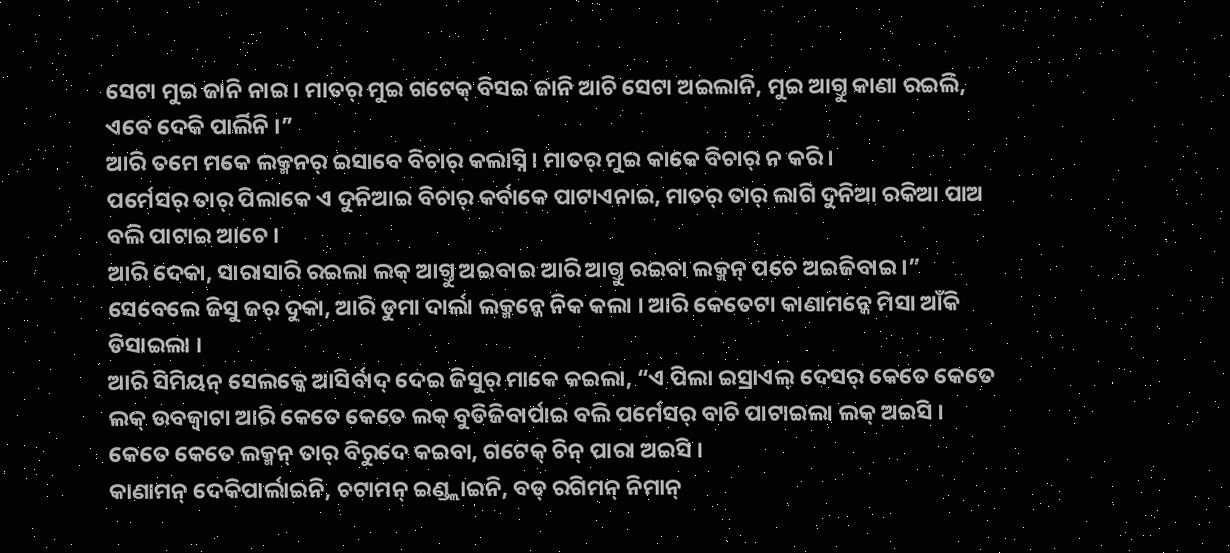ସେଟା ମୁଇ ଜାନି ନାଇ । ମାତର୍ ମୁଇ ଗଟେକ୍ ବିସଇ ଜାନି ଆଚି ସେଟା ଅଇଲାନି, ମୁଇ ଆଗ୍ତୁ କାଣା ରଇଲି, ଏବେ ଦେକି ପାର୍ଲିନି ।”
ଆରି ତମେ ମକେ ଲକ୍ମନର୍ ଇସାବେ ବିଚାର୍ କଲାସ୍ନି । ମାତର୍ ମୁଇ କାକେ ବିଚାର୍ ନ କରି ।
ପର୍ମେସର୍ ତାର୍ ପିଲାକେ ଏ ଦୁନିଆଇ ବିଚାର୍ କର୍ବାକେ ପାଟାଏନାଇ, ମାତର୍ ତାର୍ ଲାଗି ଦୁନିଆ ରକିଆ ପାଅ ବଲି ପାଟାଇ ଆଚେ ।
ଆରି ଦେକା, ସାରାସାରି ରଇଲା ଲକ୍ ଆଗ୍ତୁ ଅଇବାଇ ଆରି ଆଗ୍ତୁ ରଇବା ଲକ୍ମନ୍ ପଚେ ଅଇଜିବାଇ ।”
ସେବେଲେ ଜିସୁ ଜର୍ ଦୁକା, ଆରି ଡୁମା ଦାର୍ଲା ଲକ୍ମନ୍କେ ନିକ କଲା । ଆରି କେତେଟା କାଣାମନ୍କେ ମିସା ଆଁକି ଡିସାଇଲା ।
ଆରି ସିମିୟନ୍ ସେଲକ୍କେ ଆସିର୍ବାଦ୍ ଦେଇ ଜିସୁର୍ ମାକେ କଇଲା, “ଏ ପିଲା ଇସ୍ରାଏଲ୍ ଦେସର୍ କେତେ କେତେ ଲକ୍ ଉବଜ୍ବାଟା ଆରି କେତେ କେତେ ଲକ୍ ବୁଡିଜିବାର୍ପାଇ ବଲି ପର୍ମେସର୍ ବାଚି ପାଟାଇଲା ଲକ୍ ଅଇସି । କେତେ କେତେ ଲକ୍ମନ୍ ତାର୍ ବିରୁଦେ କଇବା, ଗଟେକ୍ ଚିନ୍ ପାରା ଅଇସି ।
କାଣାମନ୍ ଦେକିପାର୍ଲାଇନି, ଚଟାମନ୍ ଇଣ୍ଡ୍ଲାଇନି, ବଡ୍ ରଗିମନ୍ ନିମାନ୍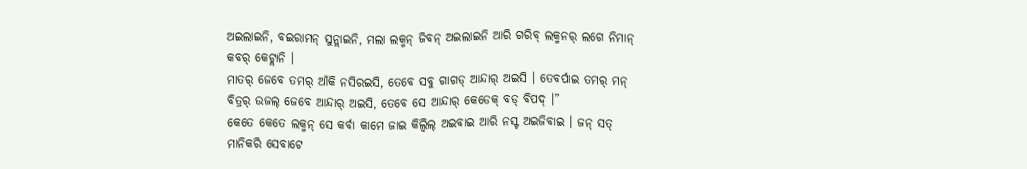ଅଇଲାଇନି, ବଇରାମନ୍ ସୁନ୍ଲାଇନି, ମଲା ଲକ୍ମନ୍ ଜିବନ୍ ଅଇଲାଇନି ଆରି ଗରିବ୍ ଲକ୍ମନର୍ ଲଗେ ନିମାନ୍ କବର୍ କେଟ୍ଲାନି ।
ମାତର୍ ଜେବେ ତମର୍ ଆଁକି ନସିରଇସି, ତେବେ ସବୁ ଗାଗଡ୍ ଆନ୍ଦାର୍ ଅଇସି । ତେବର୍ପାଇ ତମର୍ ମନ୍ ବିତ୍ରର୍ ଉଜଲ୍ ଜେବେ ଆନ୍ଦାର୍ ଅଇସି, ତେବେ ସେ ଆନ୍ଦାର୍ କେଡେକ୍ ବଡ୍ ବିପଦ୍ ।”
କେତେ କେତେ ଲକ୍ମନ୍ ସେ କର୍ବା କାମେ ଜାଇ କିଲ୍ବିଲ୍ ଅଇବାଇ ଆରି ନସ୍ଟ ଅଇଜିବାଇ । ଜନ୍ ସତ୍ ମାନିକରି ସେବାଟେ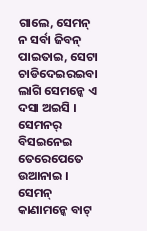ଗାଲେ, ସେମନ୍ ନ ସର୍ବା ଜିବନ୍ ପାଇତାଇ, ସେଟା ଚାଡିଦେଇରଇବା ଲାଗି ସେମନ୍କେ ଏ ଦସା ଅଇସି ।
ସେମନର୍ ବିସଇନେଇ ତେରେପେତେ ଉଆନାଇ । ସେମନ୍ କାଣାମନ୍କେ ବାଟ୍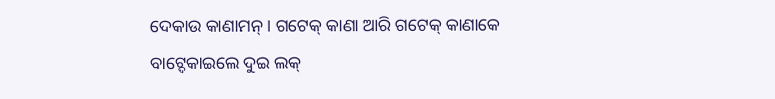ଦେକାଉ କାଣାମନ୍ । ଗଟେକ୍ କାଣା ଆରି ଗଟେକ୍ କାଣାକେ ବାଟ୍ଦେକାଇଲେ ଦୁଇ ଲକ୍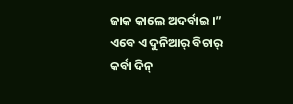ଜାକ କାଲେ ଅଦର୍ବାଇ ।”
ଏବେ ଏ ଦୁନିଆର୍ ବିଚାର୍ କର୍ବା ଦିନ୍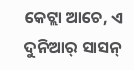କେଟ୍ଲା ଆଚେ, ଏ ଦୁନିଆର୍ ସାସନ୍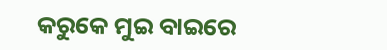କରୁକେ ମୁଇ ବାଇରେ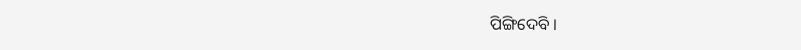ପିଙ୍ଗିଦେବି ।